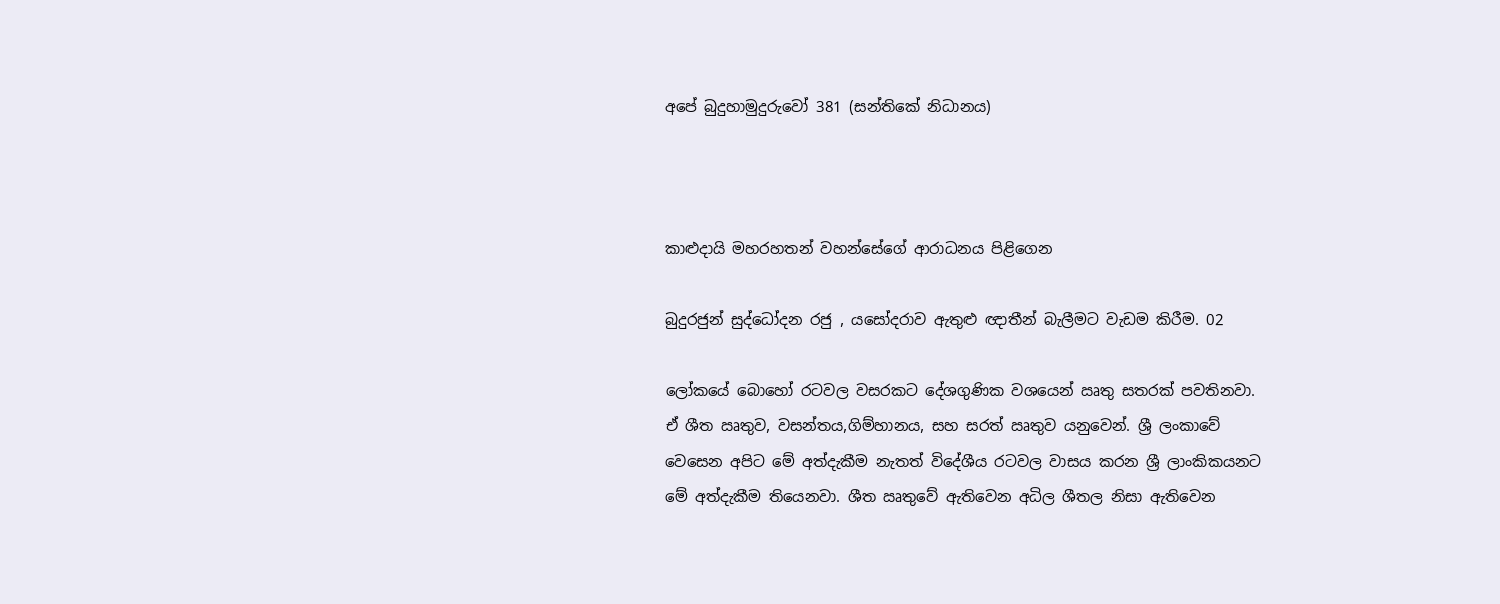අපේ බුදුහාමුදුරුවෝ 381 (සන්තිකේ නිධානය)



කාළුදායි මහරහතන් වහන්සේගේ ආරාධනය පිළිගෙන

බුදුරජුන් සුද්ධෝදන රජු , යසෝදරාව ඇතුළු ඥාතීන් බැලීමට වැඩම කිරීම. 02

ලෝකයේ බොහෝ රටවල වසරකට දේශගුණික වශයෙන් ඍතු සතරක් පවතිනවා. ඒ ශීත ඍතුව, වසන්තය,ගිම්හානය, සහ සරත් ඍතුව යනුවෙන්. ශ්‍රී ලංකාවේ වෙසෙන අපිට මේ අත්දැකීම නැතත් විදේශීය රටවල වාසය කරන ශ්‍රී ලාංකිකයනට මේ අත්දැකීම තියෙනවා. ශීත ඍතුවේ ඇතිවෙන අධිල ශීතල නිසා ඇතිවෙන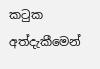කටුක අත්දැකීමෙන්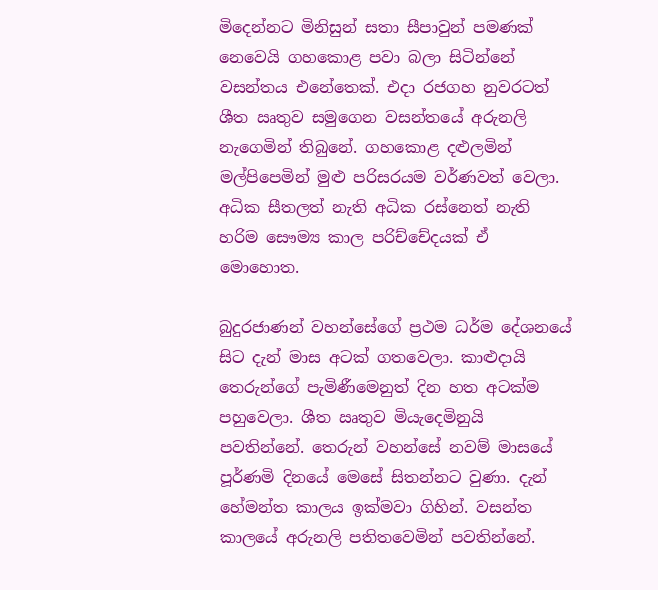මිදෙන්නට මිනිසුන් සතා සීපාවුන් පමණක් නෙවෙයි ගහකොළ පවා බලා සිටින්නේ වසන්තය එනේතෙක්. එදා රජගහ නුවරටත් ශීත ඍතුව සමුගෙන වසන්තයේ අරුනලි නැගෙමින් තිබුනේ. ගහකොළ දළුලමින් මල්පිපෙමින් මුළු පරිසරයම වර්ණවත් වෙලා. අධික සීතලත් නැති අධික රස්නෙත් නැති හරිම සෞම්‍ය කාල පරිච්චේදයක් ඒ මොහොත.

බුදුරජාණන් වහන්සේගේ ප්‍රථම ධර්ම දේශනයේ සිට දැන් මාස අටක් ගතවෙලා. කාළුදායි තෙරුන්ගේ පැමිණීමෙනුත් දින හත අටක්ම පහුවෙලා. ශීත ඍතුව මියැදෙමිනුයි පවතින්නේ. තෙරුන් වහන්සේ නවම් මාසයේ පූර්ණමි දිනයේ මෙසේ සිතන්නට වුණා. දැන් හේමන්ත කාලය ඉක්මවා ගිහින්. වසන්ත කාලයේ අරුනලි පතිතවෙමින් පවතින්නේ.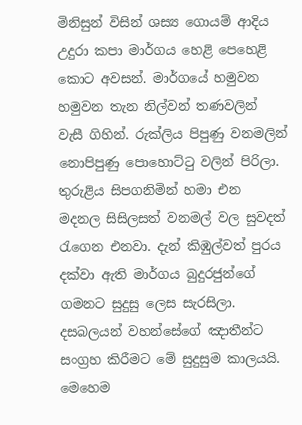මිනිසුන් විසින් ශස්‍ය ගොයම් ආදිය උදුරා කපා මාර්ගය හෙළි පෙහෙළි කොට අවසන්. මාර්ගයේ හමුවන හමුවන තැන නිල්වන් තණවලින් වැසී ගිහින්. රුක්ලිය පිපුණු වනමලින් නොපිපුණු පොහොට්ටු වලින් පිරිලා. තුරුළිය සිපගනිමින් හමා එන මදනල සිසිලසත් වනමල් වල සුවදත් රැගෙන එනවා. දැන් කිඹුල්වත් පුරය දක්වා ඇති මාර්ගය බුදුරජුන්ගේ ගමනට සුදුසු ලෙස සැරසිලා. දසබලයන් වහන්සේගේ ඤාතීන්ට සංග්‍රහ කිරීමට මේ සුදුසුම කාලයයි. මෙහෙම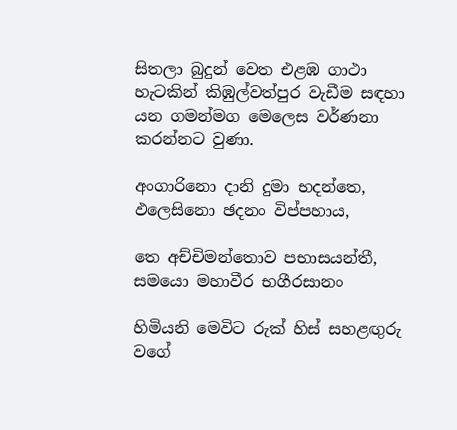සිතලා බුදුන් වෙත එළඹ ගාථා හැටකින් කිඹුල්වත්පුර වැඩීම සඳහා යන ගමන්මග මෙලෙස වර්ණනා කරන්නට වුණා.

අංගාරිනො දානි දුමා භදන්තෙ, ඵලෙසිනො ඡදනං විප්පහාය,

තෙ අච්චිමන්තොව පභාසයන්තී, සමයො මහාවීර භගීරසානං

හිමියනි මෙවිට රුක් හිස් සහළඟුරු වගේ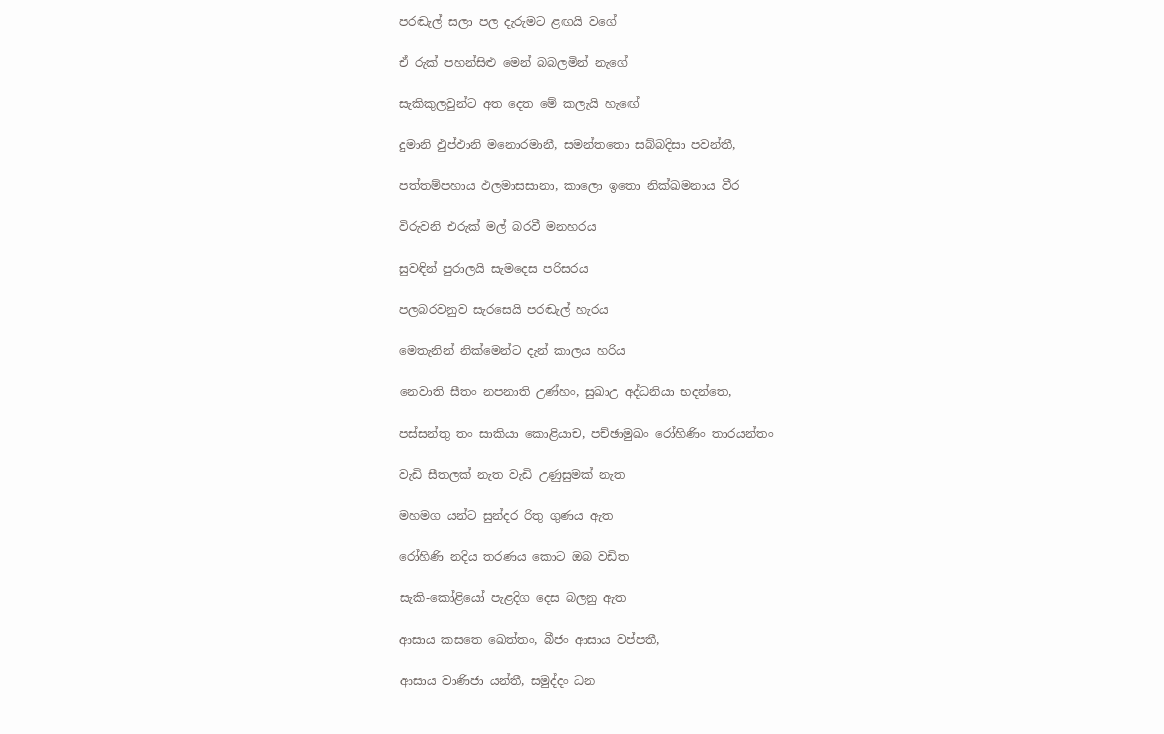පරඬැල් සලා පල දැරුමට ළඟයි වගේ

ඒ රුක් පහන්සිළු මෙන් බබලමින් නැගේ

සැකිකුලවුන්ට අත දෙත මේ කලැයි හැඟේ

දුමානි ඵුප්ඵානි මනොරමානී, සමන්තතො සබ්බදිසා පවන්තී,

පත්තම්පහාය ඵලමාසසානා, කාලො ඉතො නික්ඛමනාය වීර

විරුවනි එරුක් මල් බරවී මනහරය

සුවඳින් පුරාලයි සැමදෙස පරිසරය

පලබරවනුව සැරසෙයි පරඬැල් හැරය

මෙතැනින් නික්මෙන්ට දැන් කාලය හරිය

නෙවාති සීතං නපනාති උණ්හං, සුඛාඋ අද්ධනියා භදන්තෙ,

පස්සන්තු තං සාකියා කොළියාච, පච්ඡාමුඛං රෝහිණිං තාරයන්තං

වැඩි සීතලක් නැත වැඩි උණුසුමක් නැත

මහමග යන්ට සුන්දර රිතු ගුණය ඇත

රෝහිණි නදිය තරණය කොට ඔබ වඩිත

සැකි-කෝළියෝ පැළදිග දෙස බලනු ඇත

ආසාය කසතෙ ඛෙත්තං, බීජං ආසාය වප්පතී,

ආසාය වාණිජා යන්තී, සමුද්දං ධන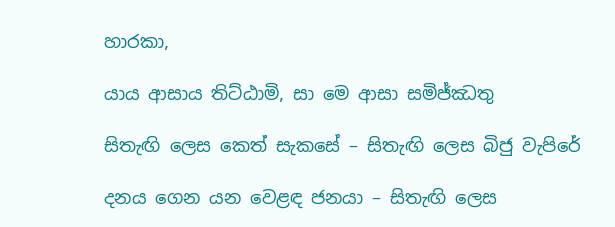හාරකා,

යාය ආසාය තිට්ඨාමි, සා මෙ ආසා සමිජ්ඣතු

සිතැඟි ලෙස කෙත් සැකසේ – සිතැඟි ලෙස බිජු වැපිරේ

දනය ගෙන යන වෙළඳ ජනයා – සිතැඟි ලෙස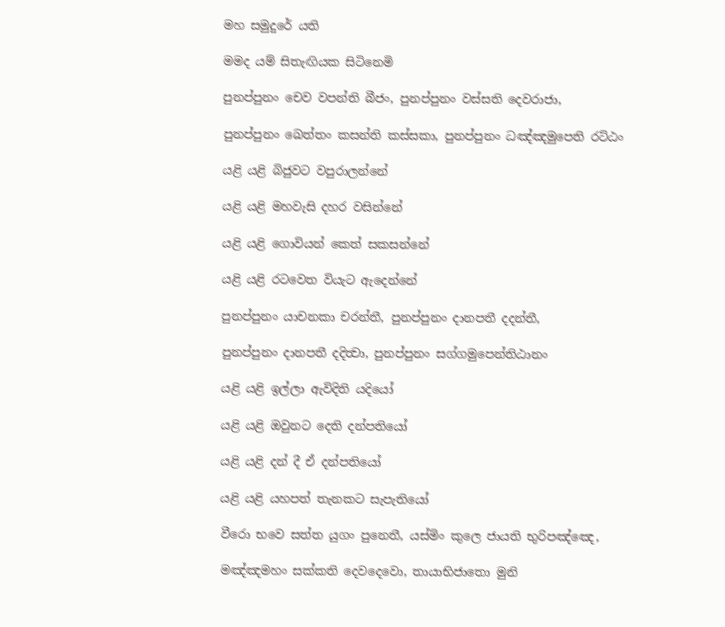මහ සමුදුරේ යති

මමද යම් සිතැඟියක සිටිනෙමි

පුනප්පුනං චෙව වපන්ති බීජං, පුනප්පුනං වස්සති දෙවරාජා,

පුනප්පුනං ඛෙත්තං කසන්ති කස්සකා, පුනප්පුනං ධඤ්ඤමුපෙති රට්ඨං

යළි යළි බිජුවට වපුරාලන්නේ

යළි යළි මහවැසි දහර වසින්නේ

යළි යළි ගොවියන් කෙත් සකසන්නේ

යළි යළි රටවෙත වියැට ඇදෙන්නේ

පුනප්පුනං යාචනකා චරන්තී, පුනප්පුනං දානපතී දදන්තී,

පුනප්පුනං දානපතී දදිත්‍වා, පුනප්පුනං සග්ගමුපෙන්තිඨානං

යළි යළි ඉල්ලා ඇවිදිති යදියෝ

යළි යළි ඔවුනට දෙති දන්පතියෝ

යළි යළි දන් දී ඒ දන්පතියෝ

යළි යළි යහපත් තැනකට සැපැතියෝ

වීරො භවෙ සත්ත යුගං පුනෙතී, යස්මිං කුලෙ ජායති භුරිපඤ්ඤෙ,

මඤ්ඤමහං සක්කති දෙවදෙවො, තායාභිජාතො මුනි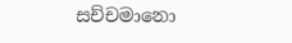සච්චමානො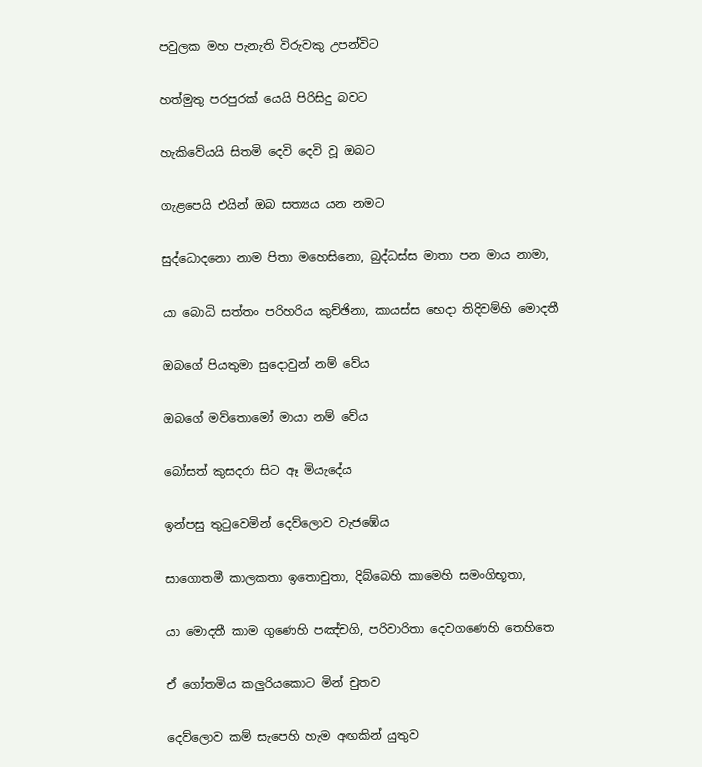පවුලක මහ පැනැති විරුවකු උපන්විට

හත්මුතු පරපුරක් යෙයි පිරිසිදු බවට

හැකිවේයයි සිතමි දෙවි දෙවි වූ ඔබට

ගැළපෙයි එයින් ඔබ සත්‍යය යන නමට

සුද්ධොදනො නාම පිතා මහෙසිනො, බුද්ධස්ස මාතා පන මාය නාමා,

යා බොධි සත්තං පරිහරිය කුච්ඡිනා, කායස්ස භෙදා තිදිවම්හි මොදතී

ඔබගේ පියතුමා සුදොවුන් නම් වේය

ඔබගේ මව්තොමෝ මායා නම් වේය

බෝසත් කුසදරා සිට ඈ මියැදේය

ඉන්පසු තුටුවෙමින් දෙව්ලොව වැජඹේය

සාගොතමී කාලකතා ඉතොචුතා, දිබ්බෙහි කාමෙහි සමංගිභූතා,

යා මොදතී කාම ගුණෙහි පඤ්චගි, පරිවාරිතා දෙවගණෙහි තෙහිතෙ

ඒ ගෝතමිය කලුරියකොට මින් චුතව

දෙව්ලොව කම් සැපෙහි හැම අඟකින් යුතුව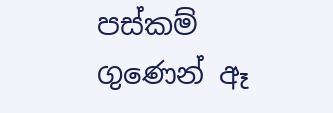පස්කම් ගුණෙන් ඈ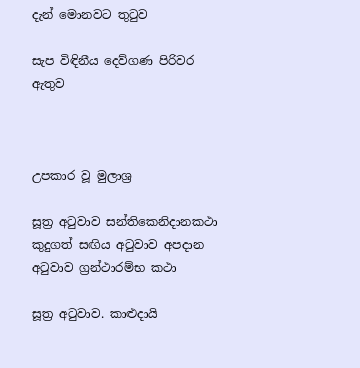දැන් මොනවට තුටුව

සැප විඳිනීය දෙව්ගණ පිරිවර ඇතුව



උපකාර වූ මුලාශ්‍ර

සූත්‍ර අටුවාව සන්තිකෙනිදානකථා කුදුගත් සඟිය අටුවාව අපදාන අටුවාව ග්‍රන්ථාරම්භ කථා

සූත්‍ර අටුවාව. කාළුදායි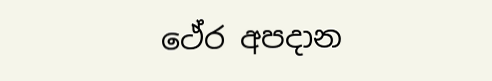ථේර අපදාන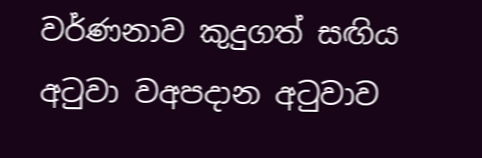වර්ණනාව කුදුගත් සඟිය අටුවා වඅපදාන අටුවාව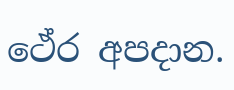ථේර අපදාන.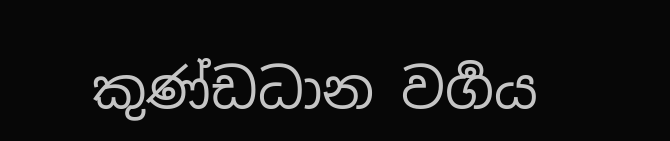කුණ්ඩධාන වර්‍ගය